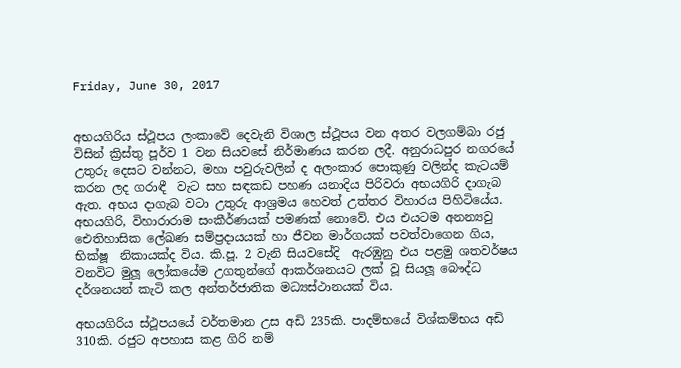Friday, June 30, 2017


අභයගිරිය ස්ථූපය ලංකාවේ දෙවැනි විශාල ස්ථූපය වන අතර වලගම්බා රජු විසින් ක්‍රිස්තු පූර්ව 1 වන සියවසේ නිර්මාණය කරන ලදී. අනුරාධපුර නගරයේ උතුරු දෙසට වන්නට, මහා පවුරුවලින් ද අලංකාර පොකුණු වලින්ද කැටයම් කරන ලද ගරාඳී  වැට සහ සඳකඩ පහණ යනාදිය පිරිවරා අභයගිරි දාගැබ ඇත. අභය දාගැබ වටා උතුරු ආශ්‍රමය හෙවත් උත්තර විහාරය පිහිටියේය. අභයගිරි, විහාරාරාම සංකීර්ණයක් පමණක් නොවේ. එය එයටම අනන්‍යවු ඓතිහාසික ලේඛණ සම්ප්‍රදායයක් හා ජීවන මාර්ගයක් පවත්වාගෙන ගිය, භික්ෂූ  නිකායක්ද විය. කි.පූ. 2 වැනි සියවසේදි  ඇරඹුනු එය පළමු ශතවර්ෂය වනවිට මුලූ ලෝකයේම උගතුන්ගේ ආකර්ශනයට ලක් වූ සියලූ බෞද්ධ දර්ශනයන් කැටි කල අන්තර්ජාතික මධ්‍යස්ථානයක් විය.

අභයගිරිය ස්ථූපයයේ වර්තමාන උස අඩි 235කි. පාදම්භයේ විශ්කම්භය අඩි 310කි. රජුට අපහාස කළ ගිරි නම්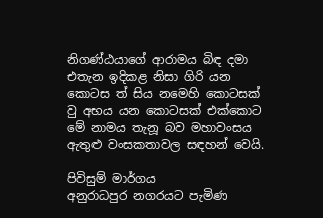නිගණ්ඨයාගේ ආරාමය බිඳ දමා එතැන ඉදිකළ නිසා ගිරි යන කොටස ත් සිය නමෙහි කොටසක් වු අභය යන කොටසක් එක්කොට මේ නාමය තැනූ බව මහාවංසය ඇතුළු වංසකතාවල සඳහන් වෙයි.

පිවිසුම් මාර්ගය
අනුරාධපුර නගරයට පැමිණ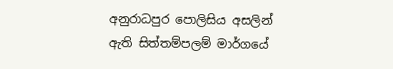අනුරාධපුර පොලිසිය අසලින් ඇති සිත්තම්පලම් මාර්ගයේ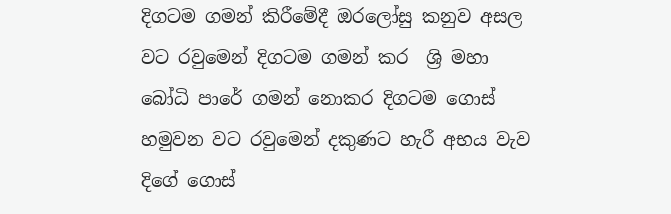දිගටම ගමන් කිරීමේදී ඔරලෝසු කනුව අසල වට රවුමෙන් දිගටම ගමන් කර  ශ්‍රි මහා බෝධි පාරේ ගමන් නොකර දිගටම ගොස් හමුවන වට රවුමෙන් දකුණට හැරී අභය වැව දිගේ ගොස්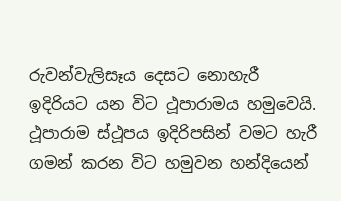රුවන්වැලිසෑය දෙසට නොහැරී ඉදිරියට යන විට ථූපාරාමය හමුවෙයි.
ථූපාරාම ස්ථූපය ඉදිරිපසින් වමට හැරී ගමන් කරන විට හමුවන හන්දියෙන්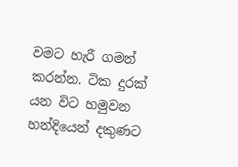වමට හැරී ගමන් කරන්න. ටික දුරක් යන විට හමුවන හන්දියෙන් දකුණට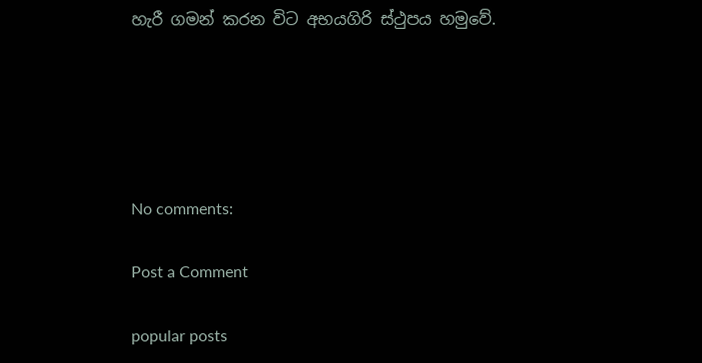හැරී ගමන් කරන විට අභයගිරි ස්ථුපය හමුවේ.





No comments:

Post a Comment

popular posts